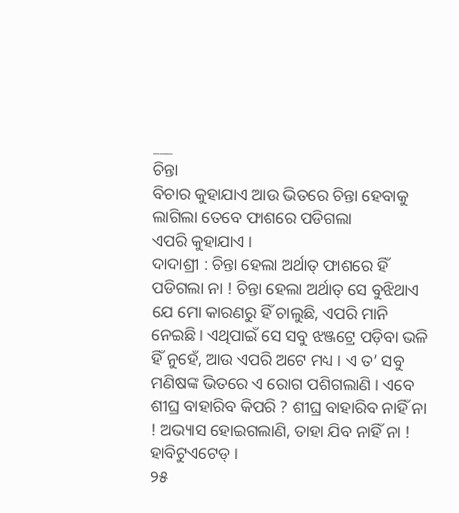___
ଚିନ୍ତା
ବିଚାର କୁହାଯାଏ ଆଉ ଭିତରେ ଚିନ୍ତା ହେବାକୁ ଲାଗିଲା ତେବେ ଫାଶରେ ପଡିଗଲା
ଏପରି କୁହାଯାଏ ।
ଦାଦାଶ୍ରୀ : ଚିନ୍ତା ହେଲା ଅର୍ଥାତ୍ ଫାଶରେ ହିଁ ପଡିଗଲା ନା ! ଚିନ୍ତା ହେଲା ଅର୍ଥାତ୍ ସେ ବୁଝିଥାଏ ଯେ ମୋ କାରଣରୁ ହିଁ ଚାଲୁଛି, ଏପରି ମାନି ନେଇଛି । ଏଥିପାଇଁ ସେ ସବୁ ଝଞ୍ଜଟ୍ରେ ପଡ଼ିବା ଭଳି ହିଁ ନୁହେଁ, ଆଉ ଏପରି ଅଟେ ମଧ୍ୟ । ଏ ତ’ ସବୁ ମଣିଷଙ୍କ ଭିତରେ ଏ ରୋଗ ପଶିଗଲାଣି । ଏବେ ଶୀଘ୍ର ବାହାରିବ କିପରି ? ଶୀଘ୍ର ବାହାରିବ ନାହିଁ ନା ! ଅଭ୍ୟାସ ହୋଇଗଲାଣି, ତାହା ଯିବ ନାହିଁ ନା ! ହାବିଟୁଏଟେଡ୍ ।
୨୫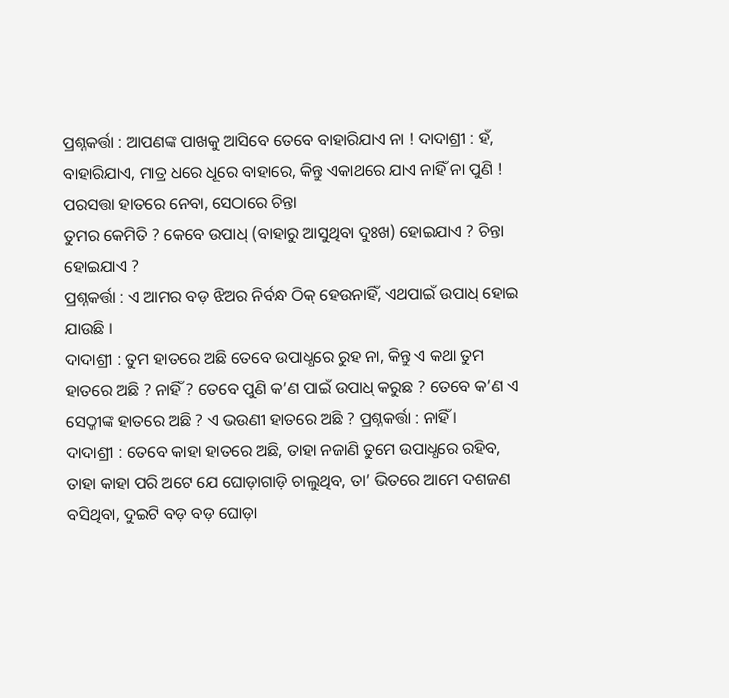ପ୍ରଶ୍ନକର୍ତ୍ତା : ଆପଣଙ୍କ ପାଖକୁ ଆସିବେ ତେବେ ବାହାରିଯାଏ ନା ! ଦାଦାଶ୍ରୀ : ହଁ, ବାହାରିଯାଏ, ମାତ୍ର ଧରେ ଧୂରେ ବାହାରେ, କିନ୍ତୁ ଏକାଥରେ ଯାଏ ନାହିଁ ନା ପୁଣି !
ପରସତ୍ତା ହାତରେ ନେବା, ସେଠାରେ ଚିନ୍ତା
ତୁମର କେମିତି ? କେବେ ଉପାଧ୍ (ବାହାରୁ ଆସୁଥିବା ଦୁଃଖ) ହୋଇଯାଏ ? ଚିନ୍ତା ହୋଇଯାଏ ?
ପ୍ରଶ୍ନକର୍ତ୍ତା : ଏ ଆମର ବଡ଼ ଝିଅର ନିର୍ବନ୍ଧ ଠିକ୍ ହେଉନାହିଁ, ଏଥପାଇଁ ଉପାଧ୍ ହୋଇ ଯାଉଛି ।
ଦାଦାଶ୍ରୀ : ତୁମ ହାତରେ ଅଛି ତେବେ ଉପାଧ୍ଧରେ ରୁହ ନା, କିନ୍ତୁ ଏ କଥା ତୁମ ହାତରେ ଅଛି ? ନାହିଁ ? ତେବେ ପୁଣି କ’ଣ ପାଇଁ ଉପାଧ୍ କରୁଛ ? ତେବେ କ’ଣ ଏ ସେଠ୍ଜୀଙ୍କ ହାତରେ ଅଛି ? ଏ ଭଉଣୀ ହାତରେ ଅଛି ? ପ୍ରଶ୍ନକର୍ତ୍ତା : ନାହିଁ ।
ଦାଦାଶ୍ରୀ : ତେବେ କାହା ହାତରେ ଅଛି, ତାହା ନଜାଣି ତୁମେ ଉପାଧ୍ଧରେ ରହିବ, ତାହା କାହା ପରି ଅଟେ ଯେ ଘୋଡ଼ାଗାଡ଼ି ଚାଲୁଥିବ, ତା’ ଭିତରେ ଆମେ ଦଶଜଣ ବସିଥିବା, ଦୁଇଟି ବଡ଼ ବଡ଼ ଘୋଡ଼ା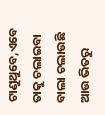ଟାଣୁଥୁବେ,ଏବେ ତାକୁ ଚଲାଇବା ବାଲା ଚଲାଉଛି ଆଉ ଭିତରୁ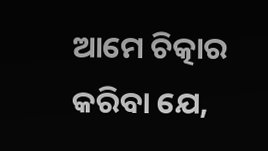ଆମେ ଚିତ୍କାର କରିବା ଯେ,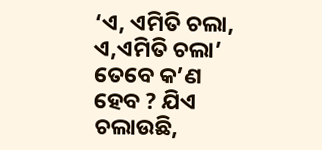‘ଏ, ଏମିତି ଚଲା, ଏ,ଏମିତି ଚଲା’ ତେବେ କ’ଣ ହେବ ? ଯିଏ ଚଲାଉଛି,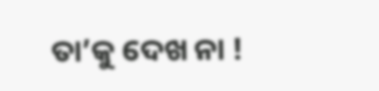ତା’କୁ ଦେଖ ନା !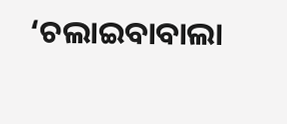‘ଚଲାଇବାବାଲା